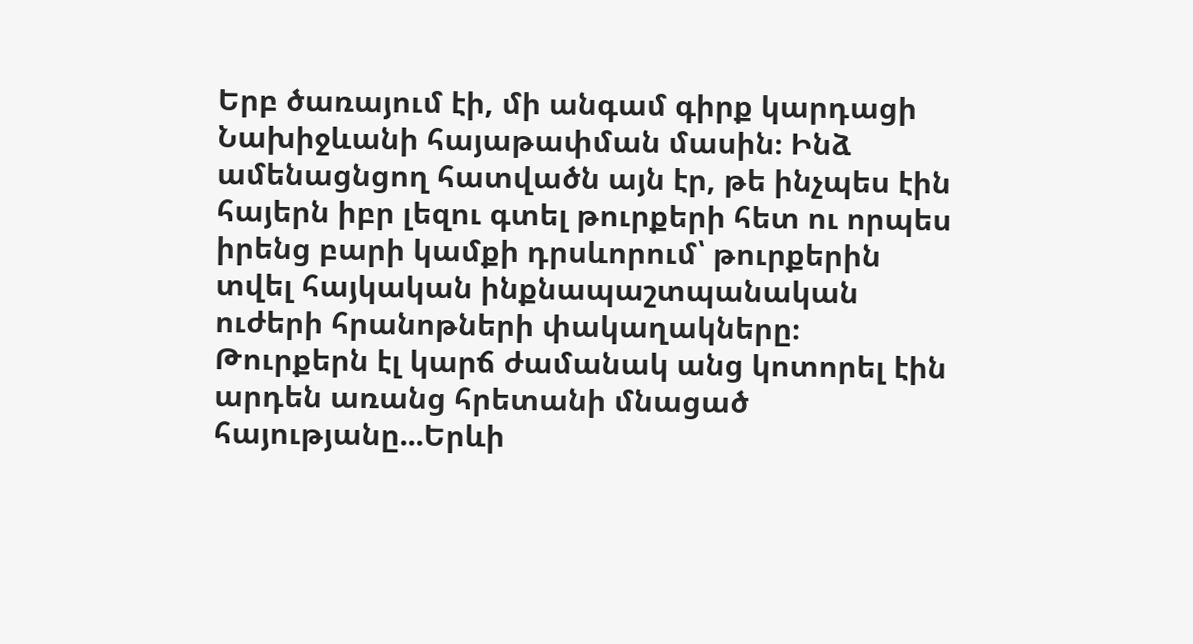Երբ ծառայում էի, մի անգամ գիրք կարդացի Նախիջևանի հայաթափման մասին։ Ինձ ամենացնցող հատվածն այն էր, թե ինչպես էին հայերն իբր լեզու գտել թուրքերի հետ ու որպես իրենց բարի կամքի դրսևորում՝ թուրքերին տվել հայկական ինքնապաշտպանական ուժերի հրանոթների փակաղակները։ Թուրքերն էլ կարճ ժամանակ անց կոտորել էին արդեն առանց հրետանի մնացած հայությանը...Երևի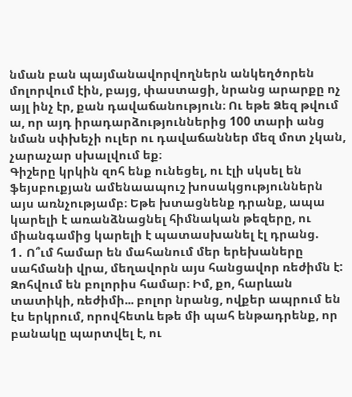նման բան պայմանավորվողներն անկեղծորեն մոլորվում էին, բայց, փաստացի, նրանց արարքը ոչ այլ ինչ էր, քան դավաճանություն։ Ու եթե Ձեզ թվում ա, որ այդ իրադարձություններից 100 տարի անց նման սփխեչի ուլեր ու դավաճաններ մեզ մոտ չկան, չարաչար սխալվում եք։
Գիշերը կրկին զոհ ենք ունեցել, ու էլի սկսել են ֆեյսբուքյան ամենաապուշ խոսակցություններն այս առնչությամբ։ Եթե խտացնենք դրանք, ապա կարելի է առանձնացնել հիմնական թեզերը, ու միանգամից կարելի է պատասխանել էլ դրանց.
1․ Ո՞ւմ համար են մահանում մեր երեխաները սահմանի վրա, մեղավորն այս հանցավոր ռեժիմն է:
Զոհվում են բոլորիս համար։ Իմ, քո, հարևան տատիկի, ռեժիմի... բոլոր նրանց, ովքեր ապրում են էս երկրում, որովհետև եթե մի պահ ենթադրենք, որ բանակը պարտվել է, ու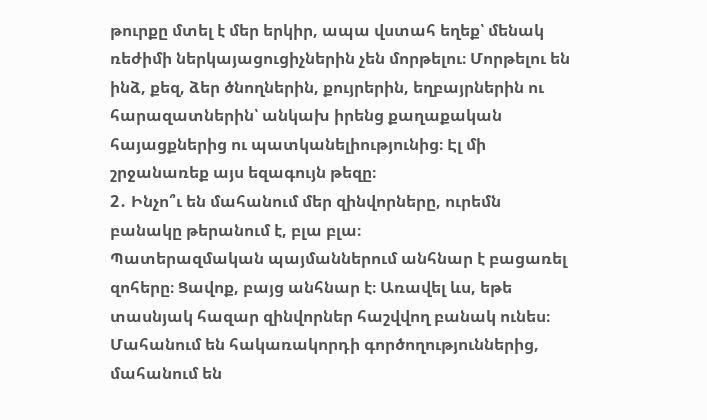թուրքը մտել է մեր երկիր, ապա վստահ եղեք՝ մենակ ռեժիմի ներկայացուցիչներին չեն մորթելու։ Մորթելու են ինձ, քեզ, ձեր ծնողներին, քույրերին, եղբայրներին ու հարազատներին՝ անկախ իրենց քաղաքական հայացքներից ու պատկանելիությունից։ Էլ մի շրջանառեք այս եզագույն թեզը։
2․ Ինչո՞ւ են մահանում մեր զինվորները, ուրեմն բանակը թերանում է, բլա բլա։
Պատերազմական պայմաններում անհնար է բացառել զոհերը։ Ցավոք, բայց անհնար է։ Առավել ևս, եթե տասնյակ հազար զինվորներ հաշվվող բանակ ունես։ Մահանում են հակառակորդի գործողություններից, մահանում են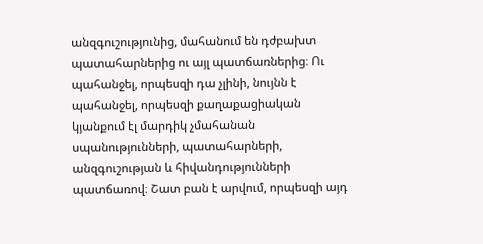անզգուշությունից, մահանում են դժբախտ պատահարներից ու այլ պատճառներից։ Ու պահանջել, որպեսզի դա չլինի, նույնն է պահանջել, որպեսզի քաղաքացիական կյանքում էլ մարդիկ չմահանան սպանությունների, պատահարների, անզգուշության և հիվանդությունների պատճառով։ Շատ բան է արվում, որպեսզի այդ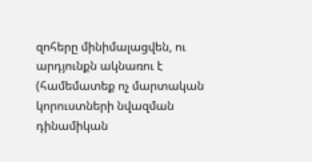զոհերը մինիմալացվեն, ու արդյունքն ակնառու է (համեմատեք ոչ մարտական կորուստների նվազման դինամիկան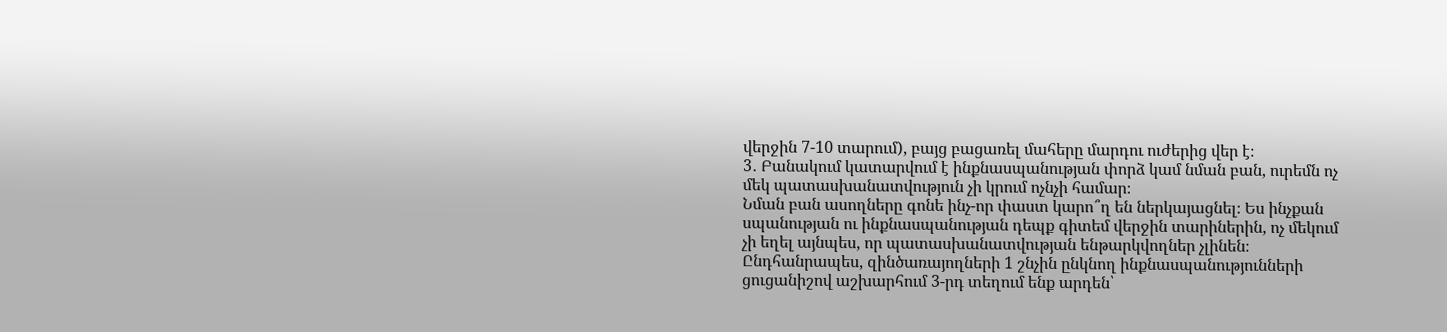վերջին 7-10 տարում), բայց բացառել մահերը մարդու ուժերից վեր է։
3․ Բանակում կատարվում է ինքնասպանության փորձ կամ նման բան, ուրեմն ոչ մեկ պատասխանատվություն չի կրում ոչնչի համար։
Նման բան ասողները գոնե ինչ-որ փաստ կարո՞ղ են ներկայացնել։ Ես ինչքան սպանության ու ինքնասպանության դեպք գիտեմ վերջին տարիներին, ոչ մեկում չի եղել այնպես, որ պատասխանատվության ենթարկվողներ չլինեն։ Ընդհանրապես, զինծառայողների 1 շնչին ընկնող ինքնասպանությունների ցուցանիշով աշխարհում 3-րդ տեղում ենք արդեն՝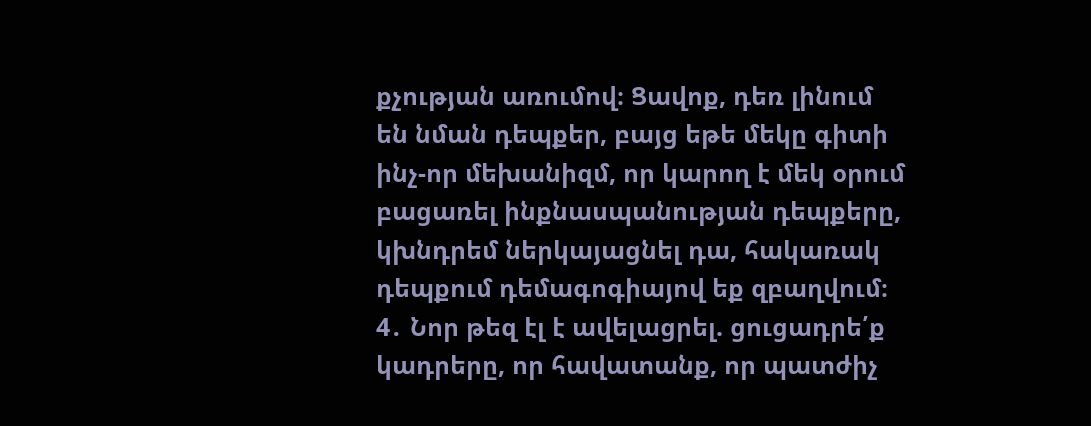քչության առումով։ Ցավոք, դեռ լինում են նման դեպքեր, բայց եթե մեկը գիտի ինչ-որ մեխանիզմ, որ կարող է մեկ օրում բացառել ինքնասպանության դեպքերը, կխնդրեմ ներկայացնել դա, հակառակ դեպքում դեմագոգիայով եք զբաղվում։
4․ Նոր թեզ էլ է ավելացրել. ցուցադրե՛ք կադրերը, որ հավատանք, որ պատժիչ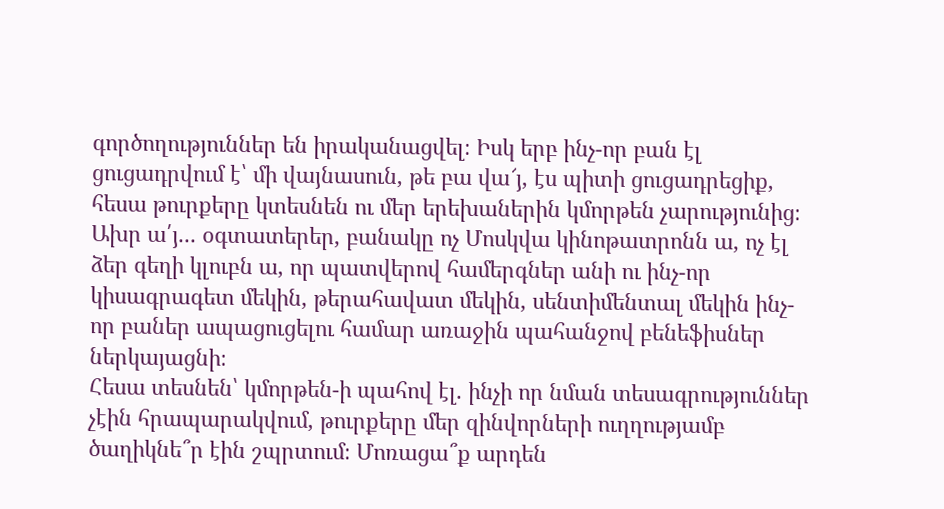գործողություններ են իրականացվել։ Իսկ երբ ինչ-որ բան էլ ցուցադրվում է՝ մի վայնասուն, թե բա վա՜յ, էս պիտի ցուցադրեցիք, հեսա թուրքերը կտեսնեն ու մեր երեխաներին կմորթեն չարությունից։
Ախր ա՛յ... օգտատերեր, բանակը ոչ Մոսկվա կինոթատրոնն ա, ոչ էլ ձեր գեղի կլուբն ա, որ պատվերով համերգներ անի ու ինչ-որ կիսագրագետ մեկին, թերահավատ մեկին, սենտիմենտալ մեկին ինչ-որ բաներ ապացուցելու համար առաջին պահանջով բենեֆիսներ ներկայացնի։
Հեսա տեսնեն՝ կմորթեն-ի պահով էլ. ինչի որ նման տեսագրություններ չէին հրապարակվում, թուրքերը մեր զինվորների ուղղությամբ ծաղիկնե՞ր էին շպրտում։ Մոռացա՞ք արդեն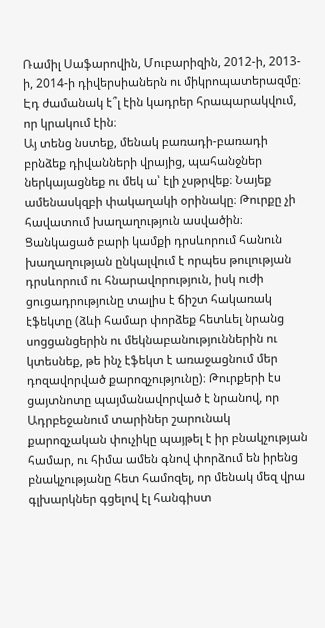Ռամիլ Սաֆարովին, Մուբարիզին, 2012-ի, 2013-ի, 2014-ի դիվերսիաներն ու միկրոպատերազմը։ Էդ ժամանակ է՞լ էին կադրեր հրապարակվում, որ կրակում էին։
Այ տենց նստեք, մենակ բառադի-բառադի բրնձեք դիվանների վրայից, պահանջներ ներկայացնեք ու մեկ ա՝ էլի չսթրվեք։ Նայեք ամենասկզբի փակաղակի օրինակը։ Թուրքը չի հավատում խաղաղություն ասվածին։ Ցանկացած բարի կամքի դրսևորում հանուն խաղաղության ընկալվում է որպես թուլության դրսևորում ու հնարավորություն, իսկ ուժի ցուցադրությունը տալիս է ճիշտ հակառակ էֆեկտը (ձևի համար փորձեք հետևել նրանց սոցցանցերին ու մեկնաբանություններին ու կտեսնեք, թե ինչ էֆեկտ է առաջացնում մեր դոզավորված քարոզչությունը)։ Թուրքերի էս ցայտնոտը պայմանավորված է նրանով, որ Ադրբեջանում տարիներ շարունակ քարոզչական փուչիկը պայթել է իր բնակչության համար, ու հիմա ամեն գնով փորձում են իրենց բնակչությանը հետ համոզել, որ մենակ մեզ վրա գլխարկներ գցելով էլ հանգիստ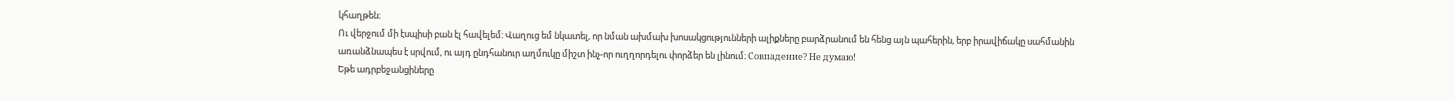կհաղթեն։
Ու վերջում մի էսպիսի բան էլ հավելեմ։ Վաղուց եմ նկատել, որ նման ախմախ խոսակցությունների ալիքները բարձրանում են հենց այն պահերին, երբ իրավիճակը սահմանին առանձնապես է սրվում, ու այդ ընդհանուր աղմուկը միշտ ինչ-որ ուղղորդելու փորձեր են լինում։ Совпадение? Не думаю!
Եթե ադրբեջանցիները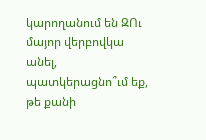կարողանում են ԶՈւ մայոր վերբովկա անել, պատկերացնո՞ւմ եք, թե քանի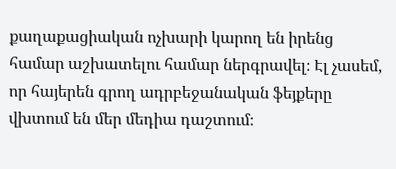քաղաքացիական ոչխարի կարող են իրենց համար աշխատելու համար ներգրավել։ Էլ չասեմ, որ հայերեն գրող ադրբեջանական ֆեյքերը վխտում են մեր մեդիա դաշտում։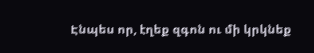Էնպես որ, էղեք զգոն ու մի կրկնեք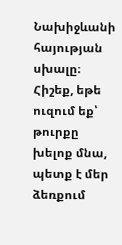Նախիջևանի հայության սխալը։ Հիշեք, եթե ուզում եք՝ թուրքը խելոք մնա, պետք է մեր ձեռքում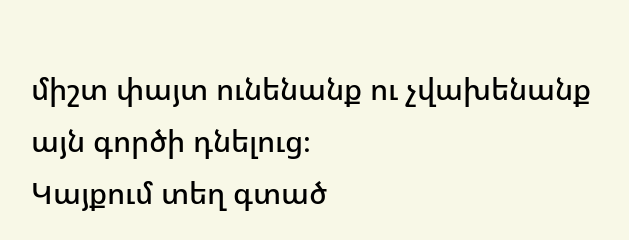միշտ փայտ ունենանք ու չվախենանք այն գործի դնելուց։
Կայքում տեղ գտած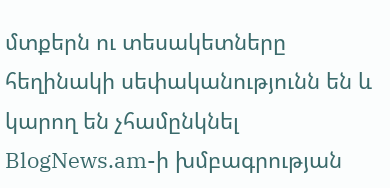մտքերն ու տեսակետները հեղինակի սեփականությունն են և կարող են չհամընկնել BlogNews.am-ի խմբագրության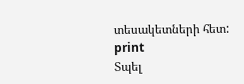տեսակետների հետ:
print
Տպել